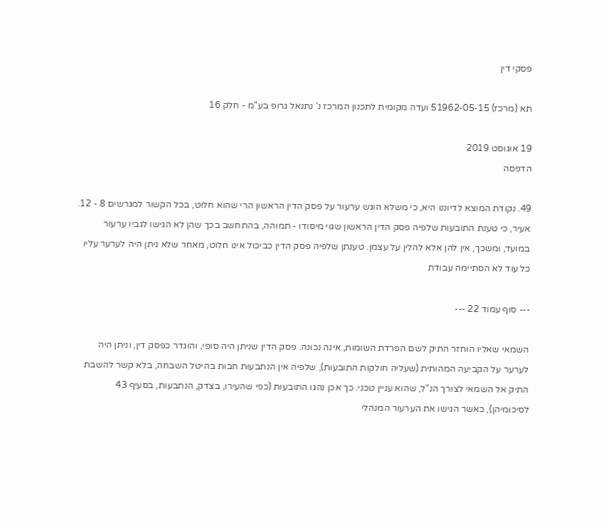פסקי דין

תא (מרכז) 51962-05-15 ועדה מקומית לתכנון המרכז נ' נתנאל גרופ בע"מ - חלק 16

19 אוגוסט 2019
הדפסה

49. נקודת המוצא לדיוננו היא, כי משלא הוגש ערעור על פסק הדין הראשון הרי שהוא חלוט, בכל הקשור למגרשים 8 - 12. אעיר, כי טענת התובעות שלפיה פסק הדין הראשון שגוי מיסודו - תמוהה, בהתחשב בכך שהן לא הגישו לגביו ערעור במועד, ומשכך, אין להן אלא להלין על עצמן. טענתן שלפיה פסק הדין כביכול אינו חלוט, מאחר שלא ניתן היה לערער עליו כל עוד לא הסתיימה עבודת

--- סוף עמוד 22 ---

השמאי שאליו הוחזר התיק לשם הפרדת השומות, אינה נכונה. פסק הדין שניתן היה סופי, והוגדר כפסק דין, וניתן היה לערער על הקביעה המהותית (שעליה חולקות התובעות), שלפיה אין הנתבעות חבות בהיטל השבחה, בלא קשר להשבת התיק אל השמאי לצורך הנ"ל, שהוא עניין טכני. כך אכן נהגו התובעות (כפי שהעירו, בצדק, הנתבעות, בסעיף 43 לסיכומיהן), כאשר הגישו את הערעור המנהלי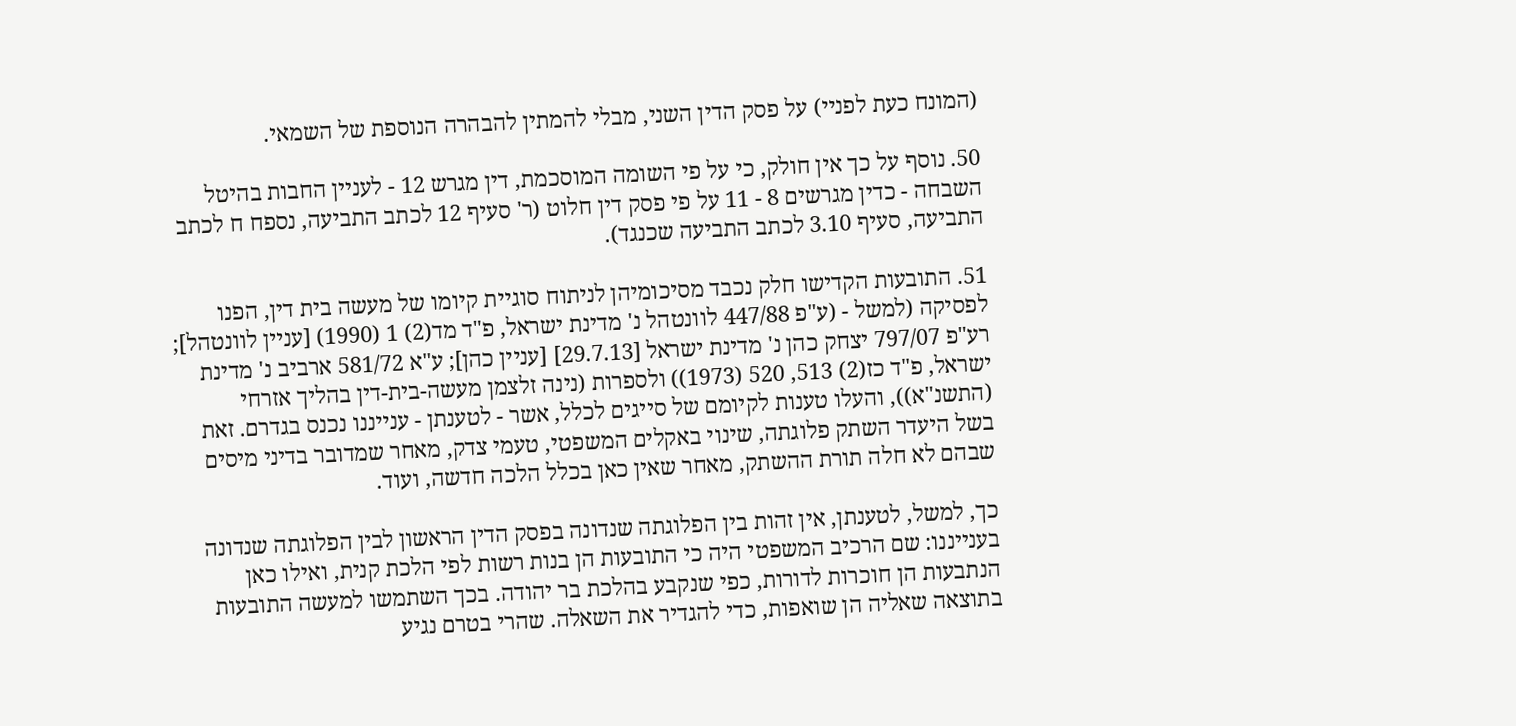(המונח כעת לפניי) על פסק הדין השני, מבלי להמתין להבהרה הנוספת של השמאי.

50. נוסף על כך אין חולק, כי על פי השומה המוסכמת, דין מגרש 12 - לעניין החבות בהיטל השבחה - כדין מגרשים 8 - 11 על פי פסק דין חלוט (ר' סעיף 12 לכתב התביעה, נספח ח לכתב התביעה, סעיף 3.10 לכתב התביעה שכנגד).

51. התובעות הקדישו חלק נכבד מסיכומיהן לניתוח סוגיית קיומו של מעשה בית דין, הפנו לפסיקה (למשל - (ע"פ 447/88 לוונטהל נ' מדינת ישראל, פ"ד מד(2) 1 (1990) [עניין לוונטהל]; רע"פ 797/07 יצחק כהן נ' מדינת ישראל [29.7.13] [עניין כהן]; ע"א 581/72 ארביב נ' מדינת ישראל, פ"ד כז(2) 513, 520 (1973)) ולספרות (נינה זלצמן מעשה-בית-דין בהליך אזרחי (התשנ"א)), והעלו טענות לקיומם של סייגים לכלל, אשר - לטענתן - ענייננו נכנס בגדרם. זאת בשל היעדר השתק פלוגתה, שינוי באקלים המשפטי, טעמי צדק, מאחר שמדובר בדיני מיסים שבהם לא חלה תורת ההשתק, מאחר שאין כאן בכלל הלכה חדשה, ועוד.

כך, למשל, לטענתן, אין זהות בין הפלוגתה שנדונה בפסק הדין הראשון לבין הפלוגתה שנדונה בענייננו: שם הרכיב המשפטי היה כי התובעות הן בנות רשות לפי הלכת קנית, ואילו כאן הנתבעות הן חוכרות לדורות, כפי שנקבע בהלכת בר יהודה. בכך השתמשו למעשה התובעות בתוצאה שאליה הן שואפות, כדי להגדיר את השאלה. שהרי בטרם נגיע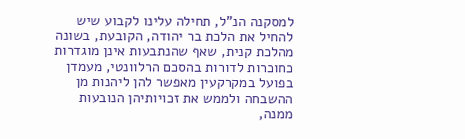למסקנה הנ"ל, תחילה עלינו לקבוע שיש להחיל את הלכת בר יהודה, הקובעת, בשונה מהלכת קנית, שאף שהנתבעות אינן מוגדרות כחוכרות לדורות בהסכם הרלוונטי, מעמדן בפועל במקרקעין מאפשר להן ליהנות מן ההשבחה ולממש את זכויותיהן הנובעות ממנה,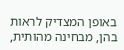באופן המצדיק לראות בהן, מבחינה מהותית,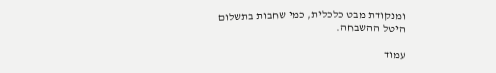ומנקודת מבט כלכלית, כמי שחבות בתשלום היטל ההשבחה.

עמוד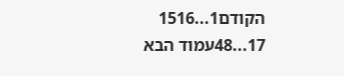הקודם1...1516
17...48עמוד הבא